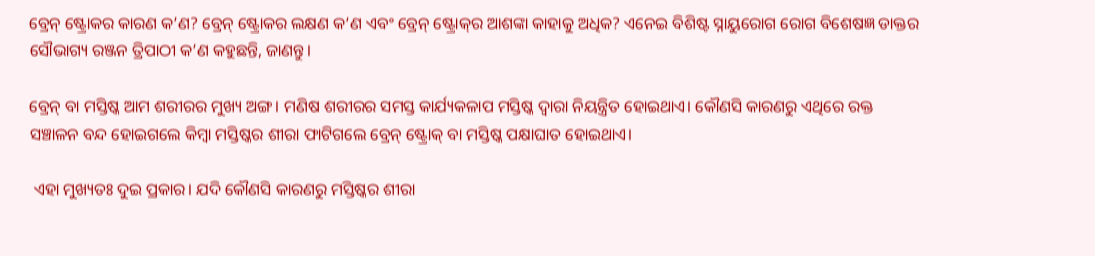ବ୍ରେନ୍ ଷ୍ଟ୍ରୋକର କାରଣ କ’ଣ? ବ୍ରେନ୍ ଷ୍ଟ୍ରୋକର ଲକ୍ଷଣ କ‘ଣ ଏବଂ ବ୍ରେନ୍ ଷ୍ଟ୍ରୋକ୍‌ର ଆଶଙ୍କା କାହାକୁ ଅଧିକ? ଏନେଇ ବିଶିଷ୍ଟ ସ୍ନାୟୁରୋଗ ରୋଗ ବିଶେଷଜ୍ଞ ଡାକ୍ତର ସୌଭାଗ୍ୟ ରଞ୍ଜନ ତ୍ରିପାଠୀ କ’ଣ କହୁଛନ୍ତି, ଜାଣନ୍ତୁ।

ବ୍ରେନ୍‌ ବା ମସ୍ତିଷ୍କ ଆମ ଶରୀରର ମୁଖ୍ୟ ଅଙ୍ଗ। ମଣିଷ ଶରୀରର ସମସ୍ତ କାର୍ଯ୍ୟକଳାପ ମସ୍ତିଷ୍କ ଦ୍ୱାରା ନିୟନ୍ତ୍ରିତ ହୋଇଥାଏ। କୌଣସି କାରଣରୁ ଏଥିରେ ରକ୍ତ ସଞ୍ଚାଳନ ବନ୍ଦ ହୋଇଗଲେ କିମ୍ବା ମସ୍ତିଷ୍କର ଶୀରା ଫାଟିଗଲେ ବ୍ରେନ୍ ଷ୍ଟ୍ରୋକ୍ ବା ମସ୍ତିଷ୍କ ପକ୍ଷାଘାତ ହୋଇଥାଏ।

 ଏହା ମୁଖ୍ୟତଃ ଦୁଇ ପ୍ରକାର। ଯଦି କୌଣସି କାରଣରୁ ମସ୍ତିଷ୍କର ଶୀରା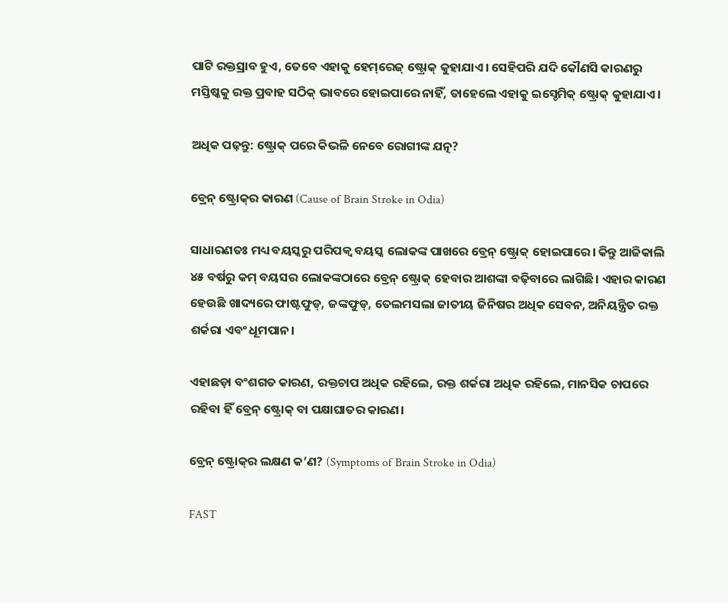ପାଟି ରକ୍ତସ୍ରାବ ହୁଏ, ତେବେ ଏହାକୁ ହେମ୍‌ରେଜ୍‌ ଷ୍ଟ୍ରୋକ୍‌ କୁହାଯାଏ। ସେହିପରି ଯଦି କୌଣସି କାରଣରୁ ମସ୍ତିଷ୍କକୁ ରକ୍ତ ପ୍ରବାହ ସଠିକ୍‌ ଭାବରେ ହୋଇପାରେ ନାହିଁ, ତାହେଲେ ଏହାକୁ ଇସ୍ଚେମିକ୍‌ ଷ୍ଟ୍ରୋକ୍‌ କୁହାଯାଏ।

ଅଧିକ ପଢ଼ନ୍ତୁ: ଷ୍ଟ୍ରୋକ୍‌ ପରେ କିଭଳି ନେବେ ରୋଗୀଙ୍କ ଯତ୍ନ?

ବ୍ରେନ୍‌ ଷ୍ଟ୍ରୋକ୍‌ର କାରଣ (Cause of Brain Stroke in Odia)

ସାଧାରଣତଃ ମଧ୍ୟ ବୟସ୍କରୁ ପରିପକ୍ଵ ବୟସ୍କ ଲୋକଙ୍କ ପାଖରେ ବ୍ରେନ୍‌ ଷ୍ଟ୍ରୋକ୍‌ ହୋଇପାରେ। କିନ୍ତୁ ଆଜିକାଲି ୪୫ ବର୍ଷରୁ କମ୍‌ ବୟସର ଲୋକଙ୍କଠାରେ ବ୍ରେନ୍‌ ଷ୍ଟ୍ରୋକ୍‌ ହେବାର ଆଶଙ୍କା ବଢ଼ିବାରେ ଲାଗିଛି। ଏହାର କାରଣ ହେଉଛି ଖାଦ୍ୟରେ ଫାଷ୍ଟଫୁଡ୍‌, ଜଙ୍କଫୁଡ୍‌, ତେଲମସଲା ଜାତୀୟ ଜିନିଷର ଅଧିକ ସେବନ, ଅନିୟନ୍ତ୍ରିତ ରକ୍ତ ଶର୍କରା ଏବଂ ଧୂମପାନ।

ଏହାଛଡ଼ା ବଂଶଗତ କାରଣ, ରକ୍ତଚାପ ଅଧିକ ରହିଲେ, ରକ୍ତ ଶର୍କରା ଅଧିକ ରହିଲେ, ମାନସିକ ଚାପରେ ରହିବା ହିଁ ବ୍ରେନ୍‌ ଷ୍ଟ୍ରୋକ୍‌ ବା ପକ୍ଷାଘାତର କାରଣ।

ବ୍ରେନ୍ ଷ୍ଟ୍ରୋକ୍‌ର ଲକ୍ଷଣ କ’ଣ? (Symptoms of Brain Stroke in Odia)

FAST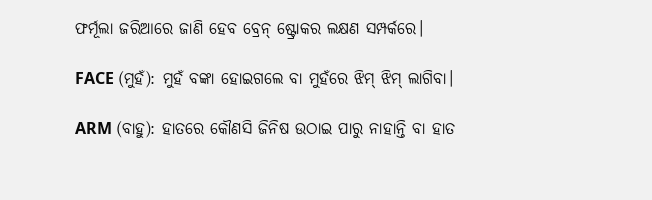ଫର୍ମୂଲା ଜରିଆରେ ଜାଣି ହେବ ବ୍ରେନ୍‌ ଷ୍ଟ୍ରୋକର ଲକ୍ଷଣ ସମ୍ପର୍କରେ।

FACE (ମୁହଁ): ମୁହଁ ବଙ୍କା ହୋଇଗଲେ ବା ମୁହଁରେ ଝିମ୍‌ ଝିମ୍‌ ଲାଗିବା।

ARM (ବାହୁ): ହାତରେ କୌଣସି ଜିନିଷ ଉଠାଇ ପାରୁ ନାହାନ୍ତି ବା ହାତ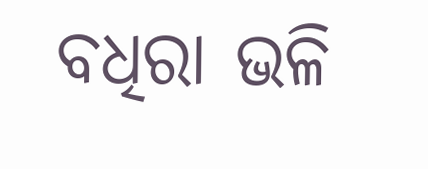ବଧିରା ଭଳି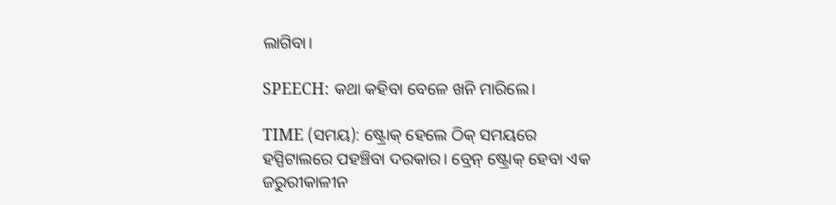ଲାଗିବା।

SPEECH: କଥା କହିବା ବେଳେ ଖନି ମାରିଲେ।

TIME (ସମୟ): ଷ୍ଟ୍ରୋକ୍‌ ହେଲେ ଠିକ୍‌ ସମୟରେ ହସ୍ପିଟାଲରେ ପହଞ୍ଚିବା ଦରକାର। ବ୍ରେନ୍‌ ଷ୍ଟ୍ରୋକ୍‌ ହେବା ଏକ ଜରୁରୀକାଳୀନ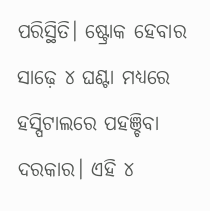ପରିସ୍ଥିତି। ଷ୍ଟ୍ରୋକ ହେବାର ସାଢ଼େ ୪ ଘଣ୍ଟା ମଧ୍ୟରେ ହସ୍ପିଟାଲରେ ପହଞ୍ଚିବା ଦରକାର। ଏହି ୪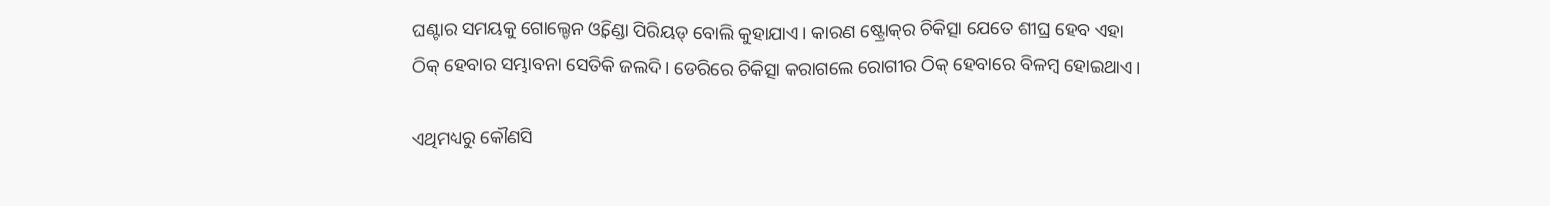ଘଣ୍ଟାର ସମୟକୁ ଗୋଲ୍ଡେନ ଓ୍ୱିଣ୍ଡୋ ପିରିୟଡ୍‌ ବୋଲି କୁହାଯାଏ। କାରଣ ଷ୍ଟ୍ରୋକ୍‌ର ଚିକିତ୍ସା ଯେତେ ଶୀଘ୍ର ହେବ ଏହା ଠିକ୍‌ ହେବାର ସମ୍ଭାବନା ସେତିକି ଜଲଦି। ଡେରିରେ ଚିକିତ୍ସା କରାଗଲେ ରୋଗୀର ଠିକ୍‌ ହେବାରେ ବିଳମ୍ବ ହୋଇଥାଏ।

ଏଥିମଧ୍ୟରୁ କୌଣସି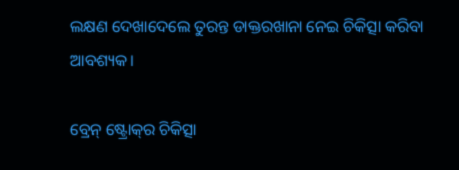ଲକ୍ଷଣ ଦେଖାଦେଲେ ତୁରନ୍ତ ଡାକ୍ତରଖାନା ନେଇ ଚିକିତ୍ସା କରିବା ଆବଶ୍ୟକ।

ବ୍ରେନ୍ ଷ୍ଟ୍ରୋକ୍‌ର ଚିକିତ୍ସା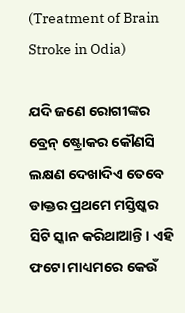(Treatment of Brain Stroke in Odia)

ଯଦି ଜଣେ ରୋଗୀଙ୍କର ବ୍ରେନ୍‌ ଷ୍ଟ୍ରୋକର କୌଣସି ଲକ୍ଷଣ ଦେଖାଦିଏ ତେବେ ଡାକ୍ତର ପ୍ରଥମେ ମସ୍ତିଷ୍କର ସିଟି ସ୍କାନ କରିଥାଆନ୍ତି। ଏହି ଫଟୋ ମାଧ୍ୟମରେ କେଉଁ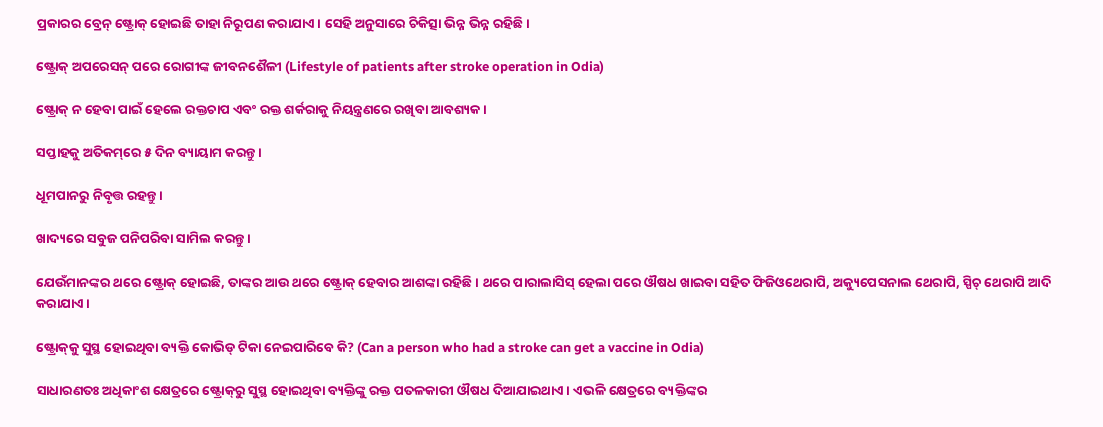ପ୍ରକାରର ବ୍ରେନ୍‌ ଷ୍ଟ୍ରୋକ୍‌ ହୋଇଛି ତାହା ନିରୂପଣ କରାଯାଏ। ସେହି ଅନୁସାରେ ଚିକିତ୍ସା ଭିନ୍ନ ଭିନ୍ନ ରହିଛି।

ଷ୍ଟ୍ରୋକ୍ ଅପରେସନ୍ ପରେ ରୋଗୀଙ୍କ ଜୀବନଶୈଳୀ (Lifestyle of patients after stroke operation in Odia)

ଷ୍ଟ୍ରୋକ୍‌ ନ ହେବା ପାଇଁ ହେଲେ ରକ୍ତଚାପ ଏବଂ ରକ୍ତ ଶର୍କରାକୁ ନିୟନ୍ତ୍ରଣରେ ରଖିବା ଆବଶ୍ୟକ।

ସପ୍ତାହକୁ ଅତିକମ୍‌ରେ ୫ ଦିନ ବ୍ୟାୟାମ କରନ୍ତୁ।

ଧୂମପାନରୁ ନିବୃତ୍ତ ରହନ୍ତୁ।

ଖାଦ୍ୟରେ ସବୁଜ ପନିପରିବା ସାମିଲ କରନ୍ତୁ।

ଯେଉଁମାନଙ୍କର ଥରେ ଷ୍ଟ୍ରୋକ୍‌ ହୋଇଛି, ତାଙ୍କର ଆଉ ଥରେ ଷ୍ଟ୍ରୋକ୍‌ ହେବାର ଆଶଙ୍କା ରହିଛି। ଥରେ ପାରାଲାସିସ୍‌ ହେଲା ପରେ ଔଷଧ ଖାଇବା ସହିତ ଫିଜିଓଥେରାପି, ଅକ୍ୟୁପେସନାଲ ଥେରାପି, ସ୍ପିଚ୍‌ ଥେରାପି ଆଦି କରାଯାଏ।

ଷ୍ଟ୍ରୋକ୍‌କୁ ସୁସ୍ଥ ହୋଇଥିବା ବ୍ୟକ୍ତି କୋଭିଡ୍ ଟିକା ନେଇପାରିବେ କି? (Can a person who had a stroke can get a vaccine in Odia)

ସାଧାରଣତଃ ଅଧିକାଂଶ କ୍ଷେତ୍ରରେ ଷ୍ଟ୍ରୋକ୍‌ରୁ ସୁସ୍ଥ ହୋଇଥିବା ବ୍ୟକ୍ତିଙ୍କୁ ରକ୍ତ ପତଳକାରୀ ଔଷଧ ଦିଆଯାଇଥାଏ। ଏଭଳି କ୍ଷେତ୍ରରେ ବ୍ୟକ୍ତିଙ୍କର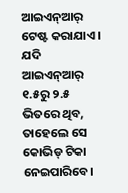ଆଇଏନ୍‌ଆର୍‌ ଟେଷ୍ଟ କରାଯାଏ। ଯଦି ଆଇଏନ୍‌ଆର୍‌ ୧.୫ରୁ ୨.୫ ଭିତରେ ଥିବ, ତାହେଲେ ସେ କୋଭିଡ୍‌ ଟିକା ନେଇପାରିବେ।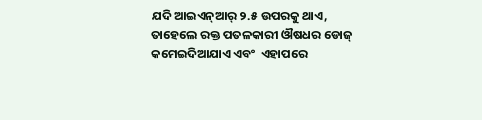ଯଦି ଆଇଏନ୍‌ଆର୍‌ ୨.୫ ଉପରକୁ ଥାଏ, ତାହେଲେ ରକ୍ତ ପତଳକାରୀ ଔଷଧର ଡୋଜ୍‌ କମେଇଦିଆଯାଏ ଏବଂ  ଏହାପରେ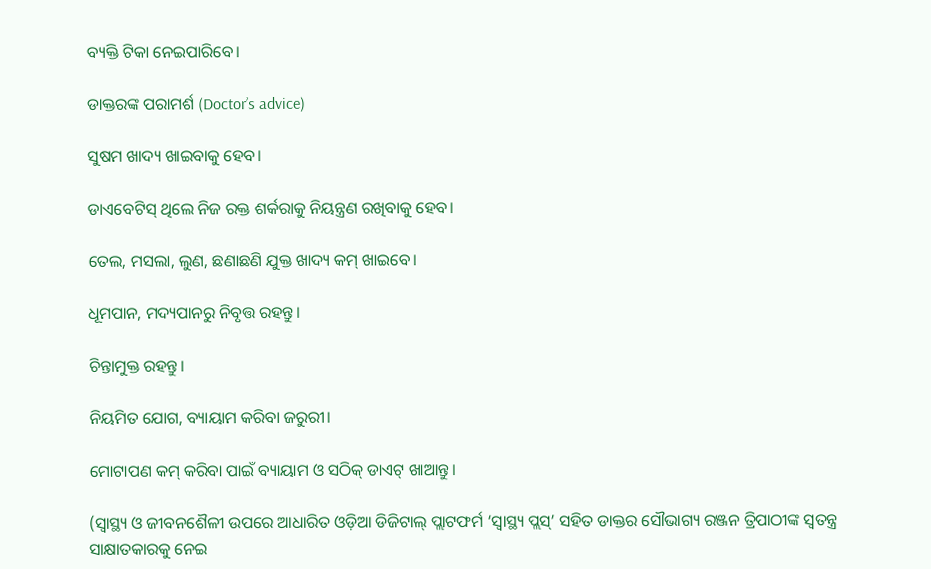ବ୍ୟକ୍ତି ଟିକା ନେଇପାରିବେ।

ଡାକ୍ତରଙ୍କ ପରାମର୍ଶ (Doctor’s advice)

ସୁଷମ ଖାଦ୍ୟ ଖାଇବାକୁ ହେବ।

ଡାଏବେଟିସ୍‌ ଥିଲେ ନିଜ ରକ୍ତ ଶର୍କରାକୁ ନିୟନ୍ତ୍ରଣ ରଖିବାକୁ ହେବ।

ତେଲ, ମସଲା, ଲୁଣ, ଛଣାଛଣି ଯୁକ୍ତ ଖାଦ୍ୟ କମ୍‌ ଖାଇବେ।

ଧୂମପାନ, ମଦ୍ୟପାନରୁ ନିବୃତ୍ତ ରହନ୍ତୁ।

ଚିନ୍ତାମୁକ୍ତ ରହନ୍ତୁ।

ନିୟମିତ ଯୋଗ, ବ୍ୟାୟାମ କରିବା ଜରୁରୀ।

ମୋଟାପଣ କମ୍‌ କରିବା ପାଇଁ ବ୍ୟାୟାମ ଓ ସଠିକ୍‌ ଡାଏଟ୍‌ ଖାଆନ୍ତୁ।

(ସ୍ୱାସ୍ଥ୍ୟ ଓ ଜୀବନଶୈଳୀ ଉପରେ ଆଧାରିତ ଓଡ଼ିଆ ଡିଜିଟାଲ୍‌ ପ୍ଲାଟଫର୍ମ ‘ସ୍ୱାସ୍ଥ୍ୟ ପ୍ଲସ୍’ ସହିତ ଡାକ୍ତର ସୌଭାଗ୍ୟ ରଞ୍ଜନ ତ୍ରିପାଠୀଙ୍କ ସ୍ୱତନ୍ତ୍ର ସାକ୍ଷାତକାରକୁ ନେଇ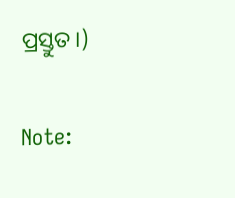ପ୍ରସ୍ତୁତ।)

Note: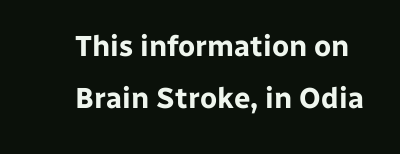This information on Brain Stroke, in Odia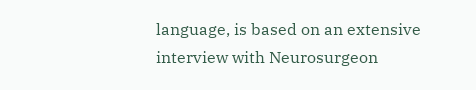language, is based on an extensive interview with Neurosurgeon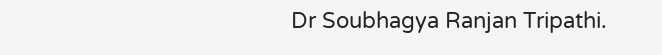Dr Soubhagya Ranjan Tripathi.